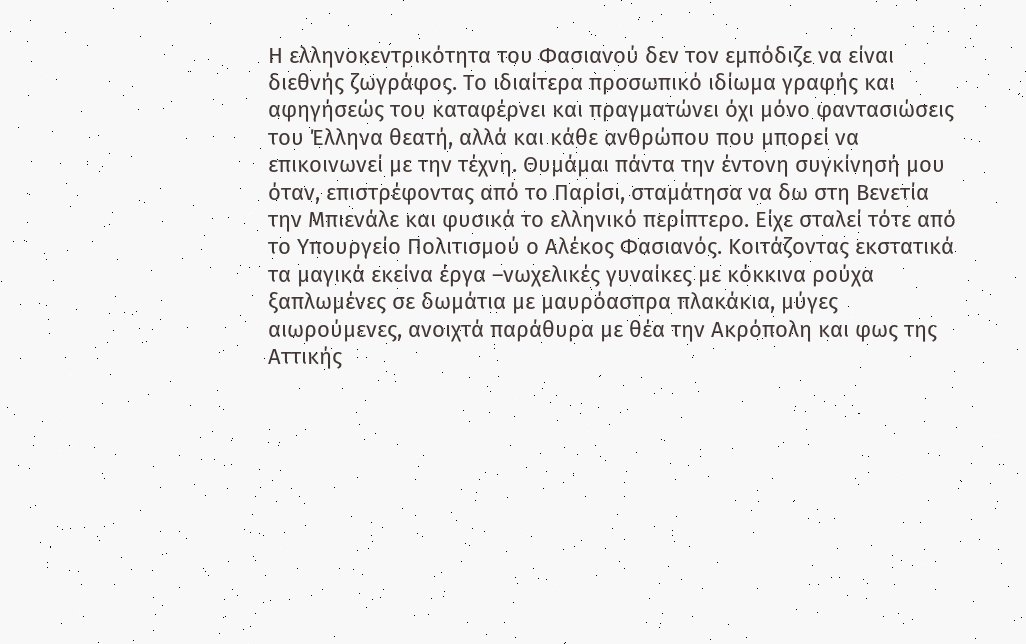Η ελληνοκεντρικότητα του Φασιανού δεν τον εμπόδιζε να είναι διεθνής ζωγράφος. Το ιδιαίτερα προσωπικό ιδίωμα γραφής και αφηγήσεώς του καταφέρνει και πραγματώνει όχι μόνο φαντασιώσεις του Έλληνα θεατή, αλλά και κάθε ανθρώπου που μπορεί να επικοινωνεί με την τέχνη. Θυμάμαι πάντα την έντονη συγκίνησή μου όταν, επιστρέφοντας από το Παρίσι, σταμάτησα να δω στη Βενετία την Μπιενάλε και φυσικά το ελληνικό περίπτερο. Είχε σταλεί τότε από το Υπουργείο Πολιτισμού ο Αλέκος Φασιανός. Κοιτάζοντας εκστατικά τα μαγικά εκείνα έργα –νωχελικές γυναίκες με κόκκινα ρούχα ξαπλωμένες σε δωμάτια με μαυρόασπρα πλακάκια, μύγες αιωρούμενες, ανοιχτά παράθυρα με θέα την Ακρόπολη και φως της Αττικής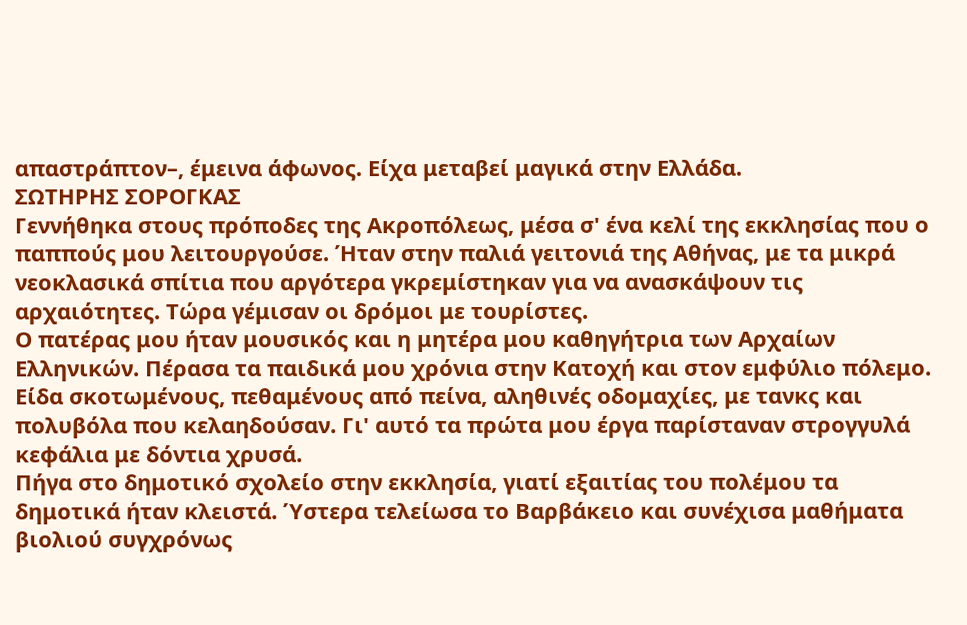απαστράπτον–, έμεινα άφωνος. Είχα μεταβεί μαγικά στην Ελλάδα.
ΣΩΤΗΡΗΣ ΣΟΡΟΓΚΑΣ
Γεννήθηκα στους πρόποδες της Ακροπόλεως, μέσα σ' ένα κελί της εκκλησίας που ο παππούς μου λειτουργούσε. Ήταν στην παλιά γειτονιά της Αθήνας, με τα μικρά νεοκλασικά σπίτια που αργότερα γκρεμίστηκαν για να ανασκάψουν τις αρχαιότητες. Τώρα γέμισαν οι δρόμοι με τουρίστες.
Ο πατέρας μου ήταν μουσικός και η μητέρα μου καθηγήτρια των Αρχαίων Ελληνικών. Πέρασα τα παιδικά μου χρόνια στην Κατοχή και στον εμφύλιο πόλεμο. Είδα σκοτωμένους, πεθαμένους από πείνα, αληθινές οδομαχίες, με τανκς και πολυβόλα που κελαηδούσαν. Γι' αυτό τα πρώτα μου έργα παρίσταναν στρογγυλά κεφάλια με δόντια χρυσά.
Πήγα στο δημοτικό σχολείο στην εκκλησία, γιατί εξαιτίας του πολέμου τα δημοτικά ήταν κλειστά. Ύστερα τελείωσα το Βαρβάκειο και συνέχισα μαθήματα βιολιού συγχρόνως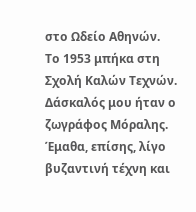στο Ωδείο Αθηνών.
Το 1953 μπήκα στη Σχολή Καλών Τεχνών. Δάσκαλός μου ήταν ο ζωγράφος Μόραλης. Έμαθα, επίσης, λίγο βυζαντινή τέχνη και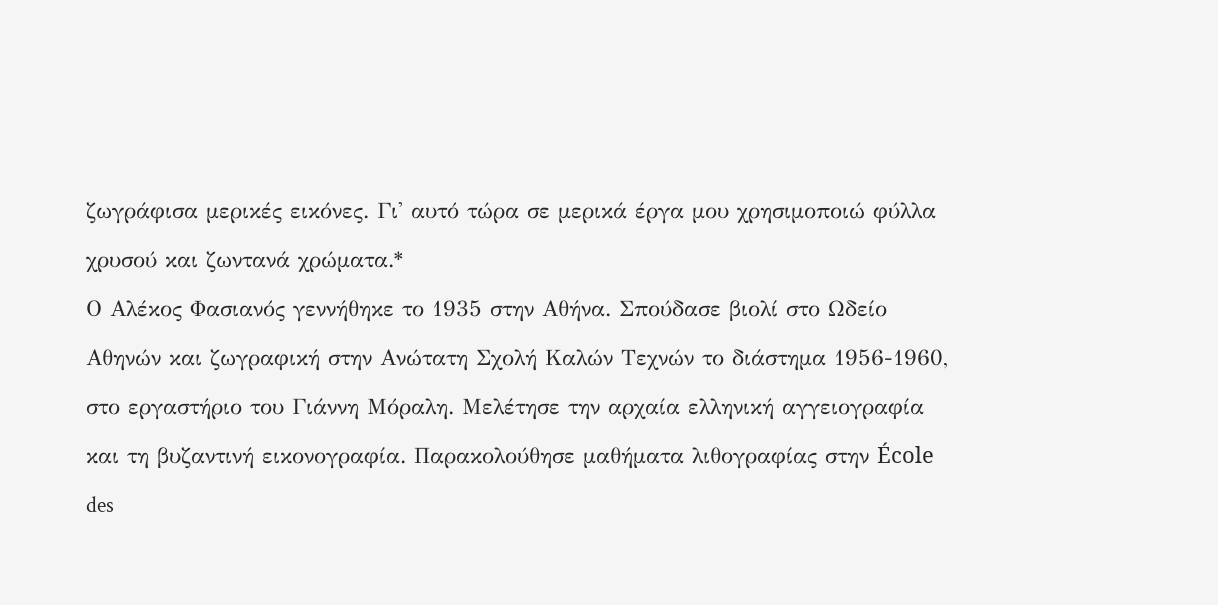ζωγράφισα μερικές εικόνες. Γι' αυτό τώρα σε μερικά έργα μου χρησιμοποιώ φύλλα χρυσού και ζωντανά χρώματα.*
Ο Αλέκος Φασιανός γεννήθηκε το 1935 στην Αθήνα. Σπούδασε βιολί στο Ωδείο Αθηνών και ζωγραφική στην Ανώτατη Σχολή Καλών Τεχνών το διάστημα 1956-1960, στο εργαστήριο του Γιάννη Μόραλη. Μελέτησε την αρχαία ελληνική αγγειογραφία και τη βυζαντινή εικονογραφία. Παρακολούθησε μαθήματα λιθογραφίας στην École des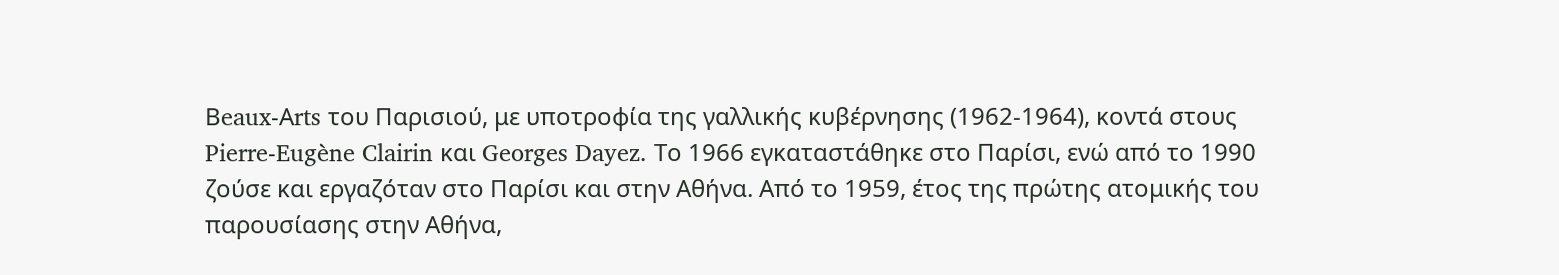Βeaux-Αrts του Παρισιού, με υποτροφία της γαλλικής κυβέρνησης (1962-1964), κοντά στους Pierre-Eugène Clairin και Georges Dayez. Το 1966 εγκαταστάθηκε στο Παρίσι, ενώ από το 1990 ζούσε και εργαζόταν στο Παρίσι και στην Αθήνα. Από το 1959, έτος της πρώτης ατομικής του παρουσίασης στην Αθήνα,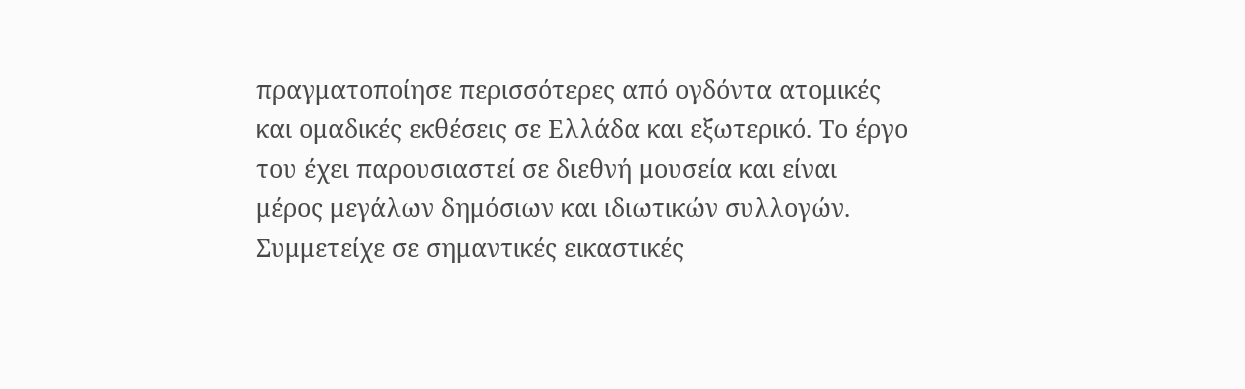πραγματοποίησε περισσότερες από ογδόντα ατομικές και ομαδικές εκθέσεις σε Ελλάδα και εξωτερικό. Το έργο του έχει παρουσιαστεί σε διεθνή μουσεία και είναι μέρος μεγάλων δημόσιων και ιδιωτικών συλλογών. Συμμετείχε σε σημαντικές εικαστικές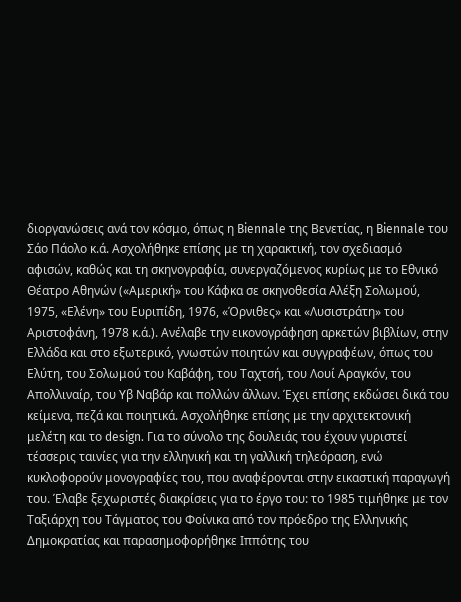διοργανώσεις ανά τον κόσμο, όπως η Biennale της Βενετίας, η Biennale του Σάο Πάολο κ.ά. Ασχολήθηκε επίσης με τη χαρακτική, τον σχεδιασμό αφισών, καθώς και τη σκηνογραφία, συνεργαζόμενος κυρίως με το Εθνικό Θέατρο Αθηνών («Αμερική» του Κάφκα σε σκηνοθεσία Αλέξη Σολωμού, 1975, «Ελένη» του Ευριπίδη, 1976, «Όρνιθες» και «Λυσιστράτη» του Αριστοφάνη, 1978 κ.ά.). Ανέλαβε την εικονογράφηση αρκετών βιβλίων, στην Ελλάδα και στο εξωτερικό, γνωστών ποιητών και συγγραφέων, όπως του Ελύτη, του Σολωμού του Καβάφη, του Ταχτσή, του Λουί Αραγκόν, του Απολλιναίρ, του Υβ Ναβάρ και πολλών άλλων. Έχει επίσης εκδώσει δικά του κείμενα, πεζά και ποιητικά. Ασχολήθηκε επίσης με την αρχιτεκτονική μελέτη και το design. Για το σύνολο της δουλειάς του έχουν γυριστεί τέσσερις ταινίες για την ελληνική και τη γαλλική τηλεόραση, ενώ κυκλοφορούν μονογραφίες του, που αναφέρονται στην εικαστική παραγωγή του. Έλαβε ξεχωριστές διακρίσεις για το έργο του: τo 1985 τιμήθηκε με τον Ταξιάρχη του Τάγματος του Φοίνικα από τον πρόεδρο της Ελληνικής Δημοκρατίας και παρασημοφορήθηκε Ιππότης του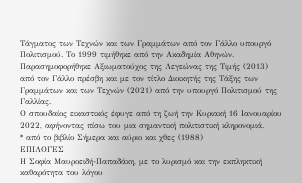Τάγματος των Τεχνών και των Γραμμάτων από τον Γάλλο υπουργό Πολιτισμού. Το 1999 τιμήθηκε από την Ακαδημία Αθηνών. Παρασημοφορήθηκε Αξιωματούχος της Λεγεώνας της Τιμής (2013) από τον Γάλλο πρέσβη και με τον τίτλο Διοικητής της Τάξης των Γραμμάτων και των Τεχνών (2021) από την υπουργό Πολιτισμού της Γαλλίας.
Ο σπουδαίος εικαστικός έφυγε από τη ζωή την Κυριακή 16 Ιανουαρίου 2022, αφήνοντας πίσω του μια σημαντική πολιτιστική κληρονομιά.
* από το βιβλίο Σήμερα και αύριο και χθες (1988)
ΕΠΙΛΟΓΕΣ
Η Σοφία Μαυροειδή-Παπαδάκη, με το λυρισμό και την εκπληκτική καθαρότητα του λόγου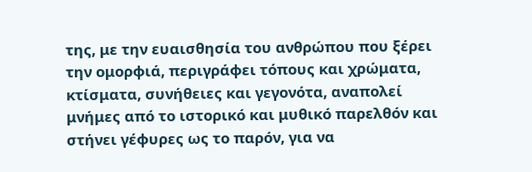της, με την ευαισθησία του ανθρώπου που ξέρει την ομορφιά, περιγράφει τόπους και χρώματα, κτίσματα, συνήθειες και γεγονότα, αναπολεί μνήμες από το ιστορικό και μυθικό παρελθόν και στήνει γέφυρες ως το παρόν, για να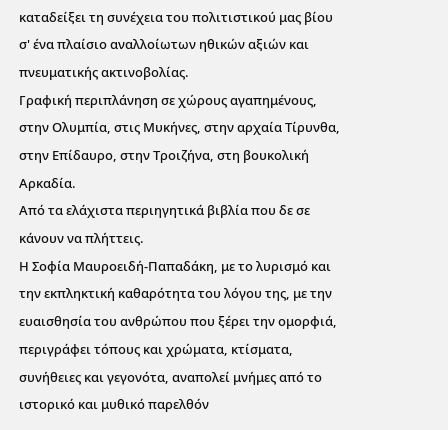καταδείξει τη συνέχεια του πολιτιστικού μας βίου σ' ένα πλαίσιο αναλλοίωτων ηθικών αξιών και πνευματικής ακτινοβολίας.
Γραφική περιπλάνηση σε χώρους αγαπημένους, στην Ολυμπία, στις Μυκήνες, στην αρχαία Τίρυνθα, στην Επίδαυρο, στην Τροιζήνα, στη βουκολική Αρκαδία.
Από τα ελάχιστα περιηγητικά βιβλία που δε σε κάνουν να πλήττεις.
Η Σοφία Μαυροειδή-Παπαδάκη, με το λυρισμό και την εκπληκτική καθαρότητα του λόγου της, με την ευαισθησία του ανθρώπου που ξέρει την ομορφιά, περιγράφει τόπους και χρώματα, κτίσματα, συνήθειες και γεγονότα, αναπολεί μνήμες από το ιστορικό και μυθικό παρελθόν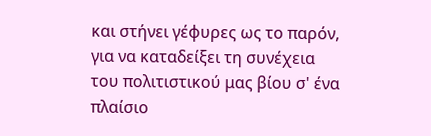και στήνει γέφυρες ως το παρόν, για να καταδείξει τη συνέχεια του πολιτιστικού μας βίου σ' ένα πλαίσιο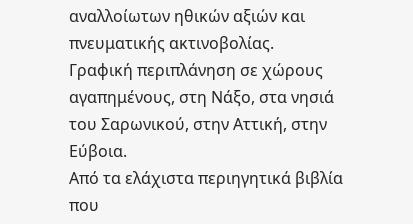αναλλοίωτων ηθικών αξιών και πνευματικής ακτινοβολίας.
Γραφική περιπλάνηση σε χώρους αγαπημένους, στη Νάξο, στα νησιά του Σαρωνικού, στην Αττική, στην Εύβοια.
Από τα ελάχιστα περιηγητικά βιβλία που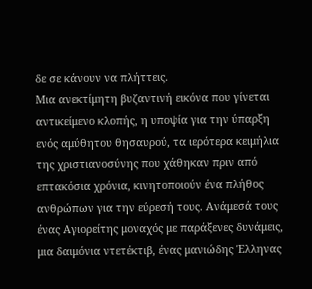δε σε κάνουν να πλήττεις.
Μια ανεκτίμητη βυζαντινή εικόνα που γίνεται αντικείμενο κλοπής, η υποψία για την ύπαρξη ενός αμύθητου θησαυρού, τα ιερότερα κειμήλια της χριστιανοσύνης που χάθηκαν πριν από επτακόσια χρόνια, κινητοποιούν ένα πλήθος ανθρώπων για την εύρεσή τους. Ανάμεσά τους ένας Αγιορείτης μοναχός με παράξενες δυνάμεις, μια δαιμόνια ντετέκτιβ, ένας μανιώδης Έλληνας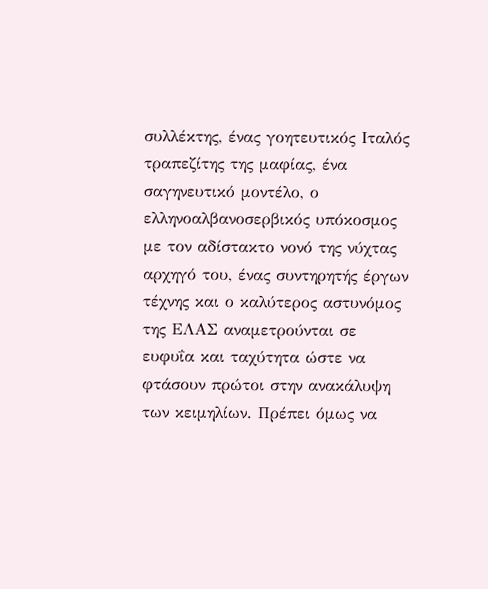συλλέκτης, ένας γοητευτικός Ιταλός τραπεζίτης της μαφίας, ένα σαγηνευτικό μοντέλο, ο ελληνοαλβανοσερβικός υπόκοσμος με τον αδίστακτο νονό της νύχτας αρχηγό του, ένας συντηρητής έργων τέχνης και ο καλύτερος αστυνόμος της ΕΛΑΣ αναμετρούνται σε ευφυΐα και ταχύτητα ώστε να φτάσουν πρώτοι στην ανακάλυψη των κειμηλίων. Πρέπει όμως να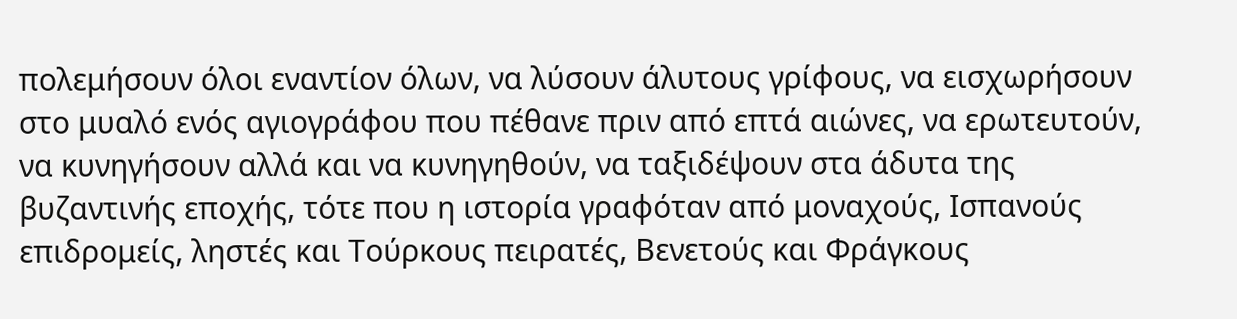πολεμήσουν όλοι εναντίον όλων, να λύσουν άλυτους γρίφους, να εισχωρήσουν στο μυαλό ενός αγιογράφου που πέθανε πριν από επτά αιώνες, να ερωτευτούν, να κυνηγήσουν αλλά και να κυνηγηθούν, να ταξιδέψουν στα άδυτα της βυζαντινής εποχής, τότε που η ιστορία γραφόταν από μοναχούς, Ισπανούς επιδρομείς, ληστές και Τούρκους πειρατές, Βενετούς και Φράγκους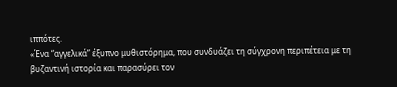ιππότες.
«Ένα “αγγελικά” έξυπνο μυθιστόρημα, που συνδυάζει τη σύγχρονη περιπέτεια με τη βυζαντινή ιστορία και παρασύρει τον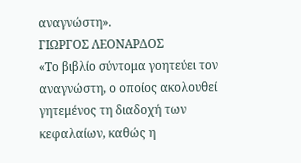αναγνώστη».
ΓΙΩΡΓΟΣ ΛΕΟΝΑΡΔΟΣ
«Το βιβλίο σύντομα γοητεύει τον αναγνώστη, ο οποίος ακολουθεί γητεμένος τη διαδοχή των κεφαλαίων, καθώς η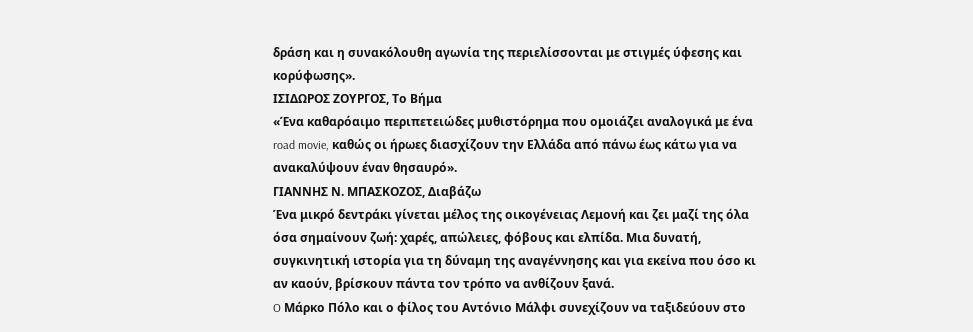δράση και η συνακόλουθη αγωνία της περιελίσσονται με στιγμές ύφεσης και κορύφωσης».
ΙΣΙΔΩΡΟΣ ΖΟΥΡΓΟΣ, Το Βήμα
«Ένα καθαρόαιμο περιπετειώδες μυθιστόρημα που ομοιάζει αναλογικά με ένα road movie, καθώς οι ήρωες διασχίζουν την Ελλάδα από πάνω έως κάτω για να ανακαλύψουν έναν θησαυρό».
ΓΙΑΝΝΗΣ Ν. ΜΠΑΣΚΟΖΟΣ, Διαβάζω
Ένα μικρό δεντράκι γίνεται μέλος της οικογένειας Λεμονή και ζει μαζί της όλα όσα σημαίνουν ζωή: χαρές, απώλειες, φόβους και ελπίδα. Μια δυνατή, συγκινητική ιστορία για τη δύναμη της αναγέννησης και για εκείνα που όσο κι αν καούν, βρίσκουν πάντα τον τρόπο να ανθίζουν ξανά.
O Μάρκο Πόλο και ο φίλος του Αντόνιο Μάλφι συνεχίζουν να ταξιδεύουν στο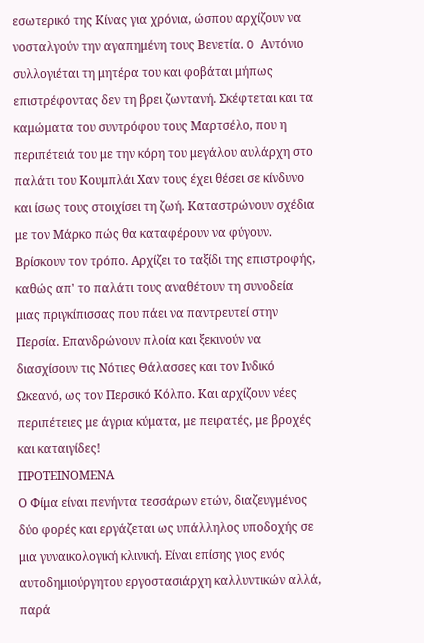εσωτερικό της Κίνας για χρόνια, ώσπου αρχίζουν να νοσταλγούν την αγαπημένη τους Βενετία. O Αντόνιο συλλογιέται τη μητέρα του και φοβάται μήπως επιστρέφοντας δεν τη βρει ζωντανή. Σκέφτεται και τα καμώματα του συντρόφου τους Μαρτσέλο, που η περιπέτειά του με την κόρη του μεγάλου αυλάρχη στο παλάτι του Κουμπλάι Χαν τους έχει θέσει σε κίνδυνο και ίσως τους στοιχίσει τη ζωή. Καταστρώνουν σχέδια με τον Μάρκο πώς θα καταφέρουν να φύγουν. Βρίσκουν τον τρόπο. Αρχίζει το ταξίδι της επιστροφής, καθώς απ' το παλάτι τους αναθέτουν τη συνοδεία μιας πριγκίπισσας που πάει να παντρευτεί στην Περσία. Επανδρώνουν πλοία και ξεκινούν να διασχίσουν τις Νότιες Θάλασσες και τον Ινδικό Ωκεανό, ως τον Περσικό Κόλπο. Και αρχίζουν νέες περιπέτειες με άγρια κύματα, με πειρατές, με βροχές και καταιγίδες!
ΠΡΟΤΕΙΝΟΜΕΝΑ
Ο Φίμα είναι πενήντα τεσσάρων ετών, διαζευγμένος δύο φορές και εργάζεται ως υπάλληλος υποδοχής σε μια γυναικολογική κλινική. Είναι επίσης γιος ενός αυτοδημιούργητου εργοστασιάρχη καλλυντικών αλλά, παρά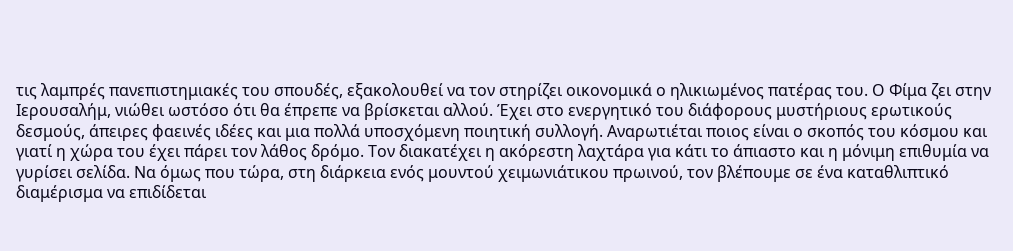τις λαμπρές πανεπιστημιακές του σπουδές, εξακολουθεί να τον στηρίζει οικονομικά ο ηλικιωμένος πατέρας του. Ο Φίμα ζει στην Ιερουσαλήμ, νιώθει ωστόσο ότι θα έπρεπε να βρίσκεται αλλού. Έχει στο ενεργητικό του διάφορους μυστήριους ερωτικούς δεσμούς, άπειρες φαεινές ιδέες και μια πολλά υποσχόμενη ποιητική συλλογή. Αναρωτιέται ποιος είναι ο σκοπός του κόσμου και γιατί η χώρα του έχει πάρει τον λάθος δρόμο. Τον διακατέχει η ακόρεστη λαχτάρα για κάτι το άπιαστο και η μόνιμη επιθυμία να γυρίσει σελίδα. Να όμως που τώρα, στη διάρκεια ενός μουντού χειμωνιάτικου πρωινού, τον βλέπουμε σε ένα καταθλιπτικό διαμέρισμα να επιδίδεται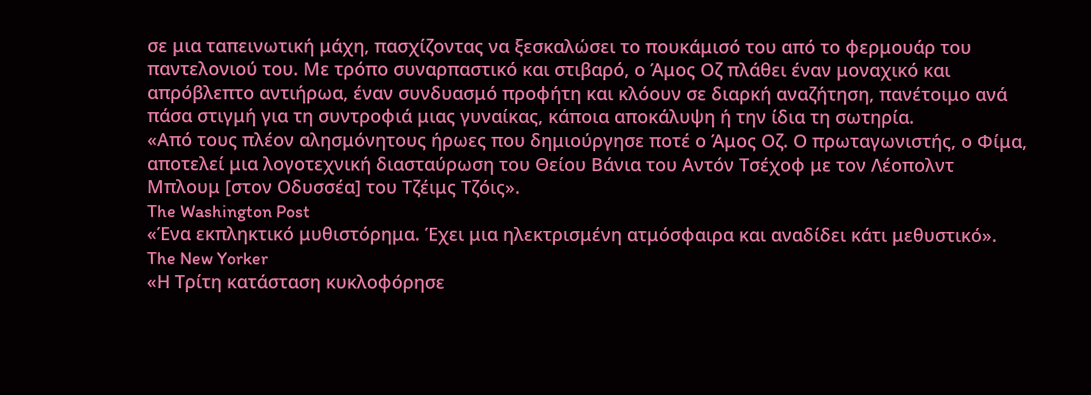σε μια ταπεινωτική μάχη, πασχίζοντας να ξεσκαλώσει το πουκάμισό του από το φερμουάρ του παντελονιού του. Με τρόπο συναρπαστικό και στιβαρό, ο Άμος Οζ πλάθει έναν μοναχικό και απρόβλεπτο αντιήρωα, έναν συνδυασμό προφήτη και κλόουν σε διαρκή αναζήτηση, πανέτοιμο ανά πάσα στιγμή για τη συντροφιά μιας γυναίκας, κάποια αποκάλυψη ή την ίδια τη σωτηρία.
«Από τους πλέον αλησμόνητους ήρωες που δημιούργησε ποτέ ο Άμος Οζ. Ο πρωταγωνιστής, ο Φίμα, αποτελεί μια λογοτεχνική διασταύρωση του Θείου Βάνια του Αντόν Τσέχοφ με τον Λέοπολντ Μπλουμ [στον Οδυσσέα] του Τζέιμς Τζόις».
The Washington Post
«Ένα εκπληκτικό μυθιστόρημα. Έχει μια ηλεκτρισμένη ατμόσφαιρα και αναδίδει κάτι μεθυστικό».
The New Yorker
«Η Τρίτη κατάσταση κυκλοφόρησε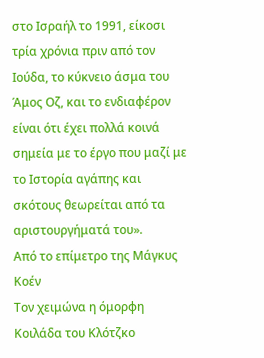στο Ισραήλ το 1991, είκοσι τρία χρόνια πριν από τον Ιούδα, το κύκνειο άσμα του Άμος Οζ, και το ενδιαφέρον είναι ότι έχει πολλά κοινά σημεία με το έργο που μαζί με το Ιστορία αγάπης και σκότους θεωρείται από τα αριστουργήματά του».
Από το επίμετρο της Μάγκυς Κοέν
Τον χειμώνα η όμορφη Κοιλάδα του Κλότζκο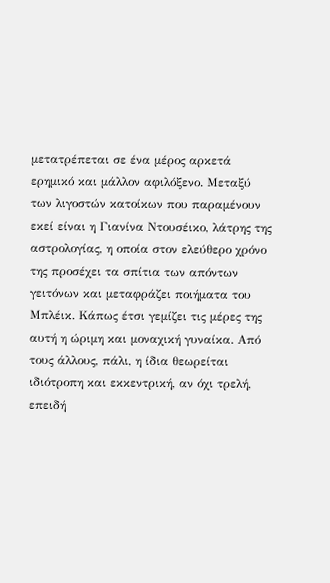μετατρέπεται σε ένα μέρος αρκετά ερημικό και μάλλον αφιλόξενο. Μεταξύ των λιγοστών κατοίκων που παραμένουν εκεί είναι η Γιανίνα Ντουσέικο, λάτρης της αστρολογίας, η οποία στον ελεύθερο χρόνο της προσέχει τα σπίτια των απόντων γειτόνων και μεταφράζει ποιήματα του Μπλέικ. Κάπως έτσι γεμίζει τις μέρες της αυτή η ώριμη και μοναχική γυναίκα. Από τους άλλους, πάλι, η ίδια θεωρείται ιδιότροπη και εκκεντρική, αν όχι τρελή, επειδή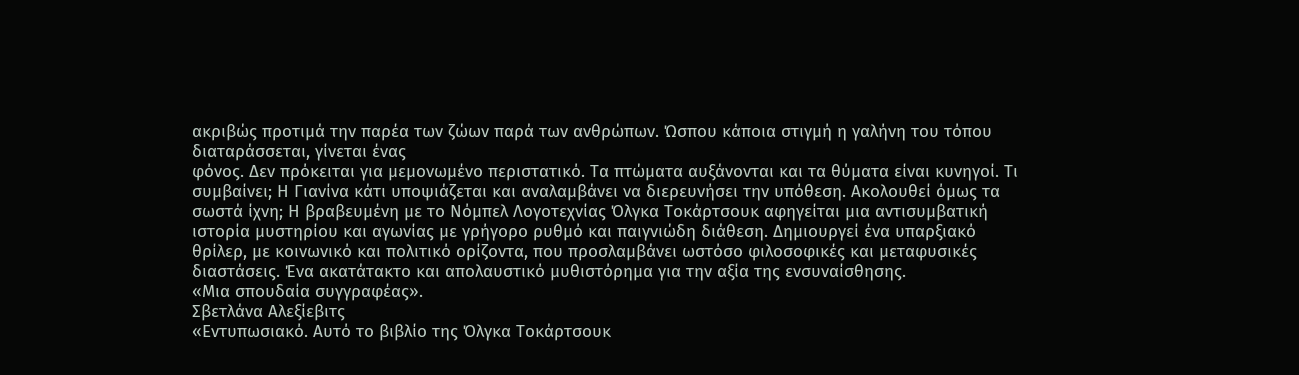ακριβώς προτιμά την παρέα των ζώων παρά των ανθρώπων. Ώσπου κάποια στιγμή η γαλήνη του τόπου διαταράσσεται, γίνεται ένας
φόνος. Δεν πρόκειται για μεμονωμένο περιστατικό. Τα πτώματα αυξάνονται και τα θύματα είναι κυνηγοί. Τι συμβαίνει; Η Γιανίνα κάτι υποψιάζεται και αναλαμβάνει να διερευνήσει την υπόθεση. Ακολουθεί όμως τα σωστά ίχνη; Η βραβευμένη με το Νόμπελ Λογοτεχνίας Όλγκα Τοκάρτσουκ αφηγείται μια αντισυμβατική ιστορία μυστηρίου και αγωνίας με γρήγορο ρυθμό και παιγνιώδη διάθεση. Δημιουργεί ένα υπαρξιακό θρίλερ, με κοινωνικό και πολιτικό ορίζοντα, που προσλαμβάνει ωστόσο φιλοσοφικές και μεταφυσικές διαστάσεις. Ένα ακατάτακτο και απολαυστικό μυθιστόρημα για την αξία της ενσυναίσθησης.
«Μια σπουδαία συγγραφέας».
Σβετλάνα Αλεξίεβιτς
«Εντυπωσιακό. Αυτό το βιβλίο της Όλγκα Τοκάρτσουκ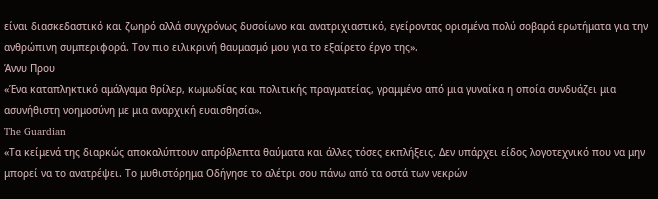είναι διασκεδαστικό και ζωηρό αλλά συγχρόνως δυσοίωνο και ανατριχιαστικό, εγείροντας ορισμένα πολύ σοβαρά ερωτήματα για την ανθρώπινη συμπεριφορά. Τον πιο ειλικρινή θαυμασμό μου για το εξαίρετο έργο της».
Άννυ Πρου
«Ένα καταπληκτικό αμάλγαμα θρίλερ, κωμωδίας και πολιτικής πραγματείας, γραμμένο από μια γυναίκα η οποία συνδυάζει μια ασυνήθιστη νοημοσύνη με μια αναρχική ευαισθησία».
The Guardian
«Τα κείμενά της διαρκώς αποκαλύπτουν απρόβλεπτα θαύματα και άλλες τόσες εκπλήξεις. Δεν υπάρχει είδος λογοτεχνικό που να μην μπορεί να το ανατρέψει. Το μυθιστόρημα Οδήγησε το αλέτρι σου πάνω από τα οστά των νεκρών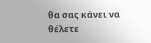θα σας κάνει να θέλετε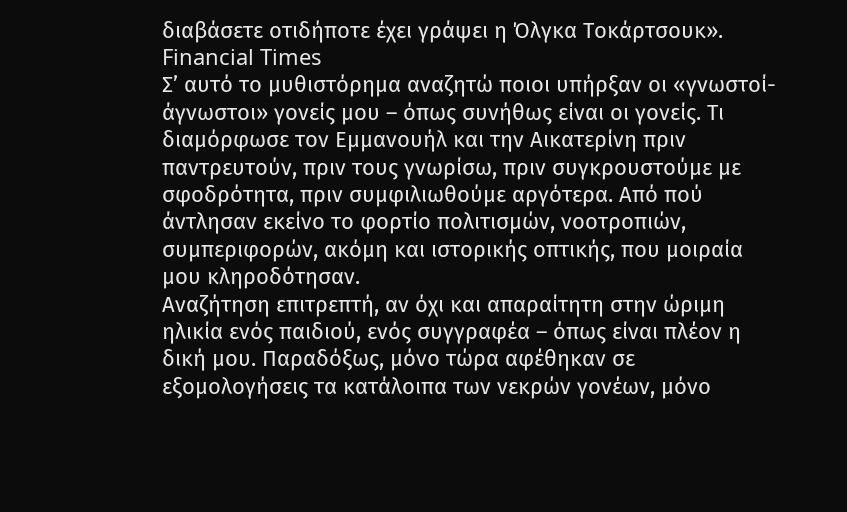διαβάσετε οτιδήποτε έχει γράψει η Όλγκα Τοκάρτσουκ».
Financial Times
Σ’ αυτό το μυθιστόρημα αναζητώ ποιοι υπήρξαν οι «γνωστοί-άγνωστοι» γονείς μου – όπως συνήθως είναι οι γονείς. Τι διαμόρφωσε τον Εμμανουήλ και την Αικατερίνη πριν παντρευτούν, πριν τους γνωρίσω, πριν συγκρουστούμε με σφοδρότητα, πριν συμφιλιωθούμε αργότερα. Από πού άντλησαν εκείνο το φορτίο πολιτισμών, νοοτροπιών, συμπεριφορών, ακόμη και ιστορικής οπτικής, που μοιραία μου κληροδότησαν.
Αναζήτηση επιτρεπτή, αν όχι και απαραίτητη στην ώριμη ηλικία ενός παιδιού, ενός συγγραφέα – όπως είναι πλέον η δική μου. Παραδόξως, μόνο τώρα αφέθηκαν σε εξομολογήσεις τα κατάλοιπα των νεκρών γονέων, μόνο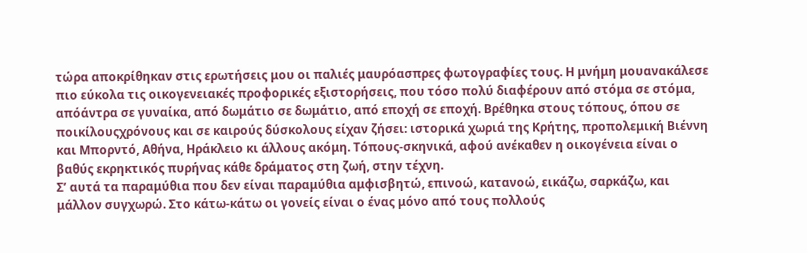τώρα αποκρίθηκαν στις ερωτήσεις μου οι παλιές μαυρόασπρες φωτογραφίες τους. Η μνήμη μουανακάλεσε πιο εύκολα τις οικογενειακές προφορικές εξιστορήσεις, που τόσο πολύ διαφέρουν από στόμα σε στόμα, απόάντρα σε γυναίκα, από δωμάτιο σε δωμάτιο, από εποχή σε εποχή. Βρέθηκα στους τόπους, όπου σε ποικίλουςχρόνους και σε καιρούς δύσκολους είχαν ζήσει: ιστορικά χωριά της Κρήτης, προπολεμική Βιέννη και Μπορντό, Αθήνα, Ηράκλειο κι άλλους ακόμη. Τόπους-σκηνικά, αφού ανέκαθεν η οικογένεια είναι ο βαθύς εκρηκτικός πυρήνας κάθε δράματος στη ζωή, στην τέχνη.
Σ’ αυτά τα παραμύθια που δεν είναι παραμύθια αμφισβητώ, επινοώ, κατανοώ, εικάζω, σαρκάζω, και μάλλον συγχωρώ. Στο κάτω-κάτω οι γονείς είναι ο ένας μόνο από τους πολλούς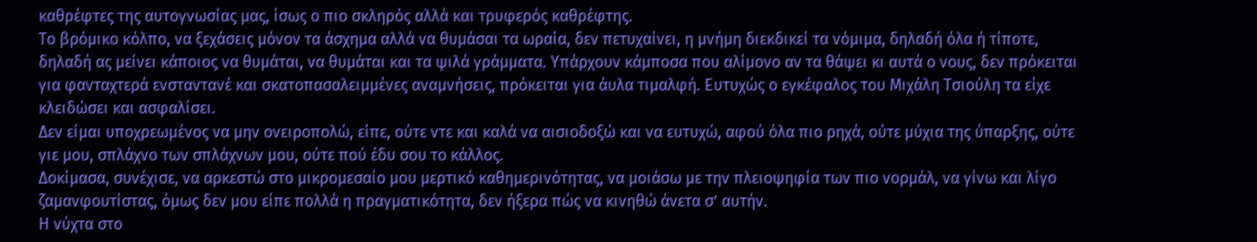καθρέφτες της αυτογνωσίας μας, ίσως ο πιο σκληρός αλλά και τρυφερός καθρέφτης.
Το βρόμικο κόλπο, να ξεχάσεις μόνον τα άσχημα αλλά να θυμάσαι τα ωραία, δεν πετυχαίνει, η μνήμη διεκδικεί τα νόμιμα, δηλαδή όλα ή τίποτε, δηλαδή ας μείνει κάποιος να θυμάται, να θυμάται και τα ψιλά γράμματα. Υπάρχουν κάμποσα που αλίμονο αν τα θάψει κι αυτά ο νους, δεν πρόκειται για φανταχτερά ενσταντανέ και σκατοπασαλειμμένες αναμνήσεις, πρόκειται για άυλα τιμαλφή. Ευτυχώς ο εγκέφαλος του Μιχάλη Τσιούλη τα είχε κλειδώσει και ασφαλίσει.
Δεν είμαι υποχρεωμένος να μην ονειροπολώ, είπε, ούτε ντε και καλά να αισιοδοξώ και να ευτυχώ, αφού όλα πιο ρηχά, ούτε μύχια της ύπαρξης, ούτε γιε μου, σπλάχνο των σπλάχνων μου, ούτε πού έδυ σου το κάλλος.
Δοκίμασα, συνέχισε, να αρκεστώ στο μικρομεσαίο μου μερτικό καθημερινότητας, να μοιάσω με την πλειοψηφία των πιο νορμάλ, να γίνω και λίγο ζαμανφουτίστας, όμως δεν μου είπε πολλά η πραγματικότητα, δεν ήξερα πώς να κινηθώ άνετα σ’ αυτήν.
Η νύχτα στο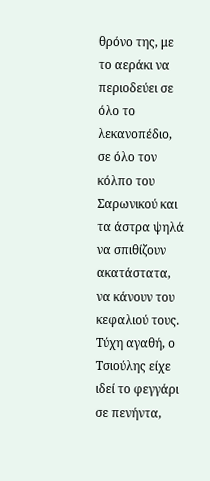θρόνο της, με το αεράκι να περιοδεύει σε όλο το λεκανοπέδιο, σε όλο τον κόλπο του Σαρωνικού και τα άστρα ψηλά να σπιθίζουν ακατάστατα, να κάνουν του κεφαλιού τους.
Τύχη αγαθή, ο Τσιούλης είχε ιδεί το φεγγάρι σε πενήντα,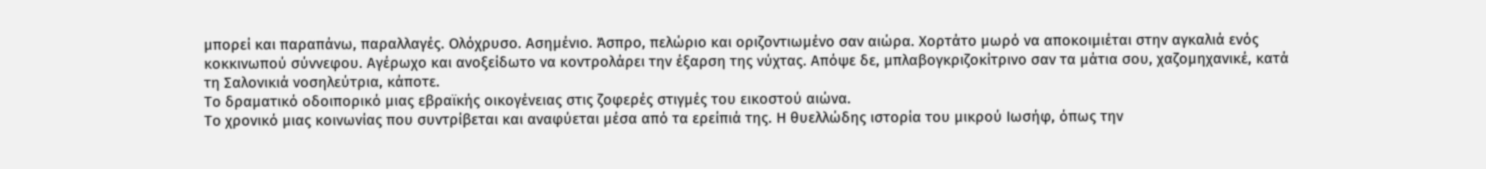μπορεί και παραπάνω, παραλλαγές. Ολόχρυσο. Ασημένιο. Άσπρο, πελώριο και οριζοντιωμένο σαν αιώρα. Χορτάτο μωρό να αποκοιμιέται στην αγκαλιά ενός κοκκινωπού σύννεφου. Αγέρωχο και ανοξείδωτο να κοντρολάρει την έξαρση της νύχτας. Απόψε δε, μπλαβογκριζοκίτρινο σαν τα μάτια σου, χαζομηχανικέ, κατά τη Σαλονικιά νοσηλεύτρια, κάποτε.
Το δραματικό οδοιπορικό μιας εβραϊκής οικογένειας στις ζοφερές στιγμές του εικοστού αιώνα.
Το χρονικό μιας κοινωνίας που συντρίβεται και αναφύεται μέσα από τα ερείπιά της. Η θυελλώδης ιστορία του μικρού Ιωσήφ, όπως την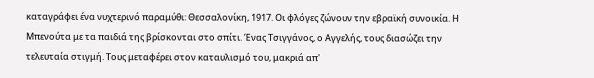καταγράφει ένα νυχτερινό παραμύθι: Θεσσαλονίκη, 1917. Οι φλόγες ζώνουν την εβραϊκή συνοικία. Η Μπενούτα με τα παιδιά της βρίσκονται στο σπίτι. Ένας Τσιγγάνος, ο Αγγελής, τους διασώζει την τελευταία στιγμή. Τους μεταφέρει στον καταυλισμό του, μακριά απ'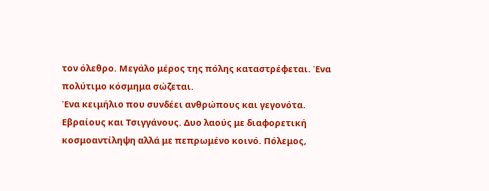τον όλεθρο. Μεγάλο μέρος της πόλης καταστρέφεται. Ένα πολύτιμο κόσμημα σώζεται.
Ένα κειμήλιο που συνδέει ανθρώπους και γεγονότα.
Εβραίους και Τσιγγάνους. Δυο λαούς με διαφορετική κοσμοαντίληψη αλλά με πεπρωμένο κοινό. Πόλεμος,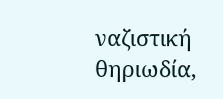ναζιστική θηριωδία,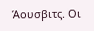Άουσβιτς. Οι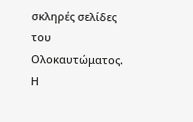σκληρές σελίδες του Ολοκαυτώματος. Η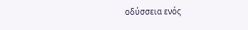οδύσσεια ενός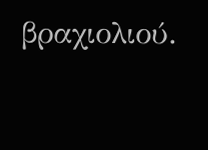βραχιολιού.